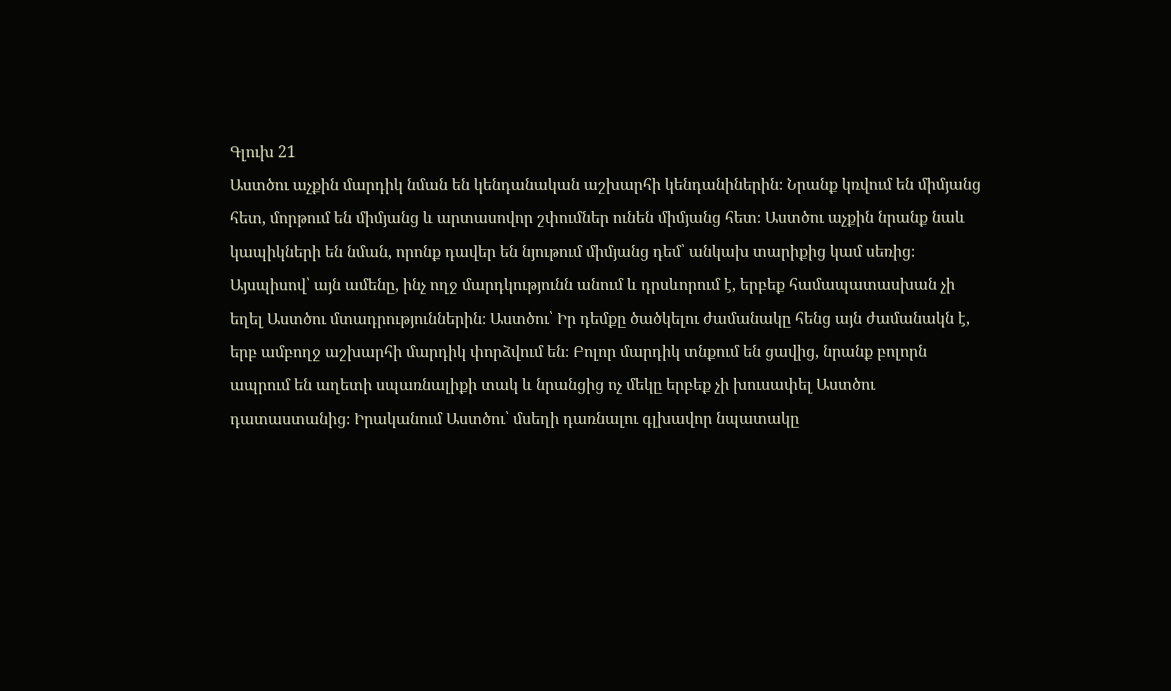Գլուխ 21
Աստծու աչքին մարդիկ նման են կենդանական աշխարհի կենդանիներին։ Նրանք կռվում են միմյանց հետ, մորթում են միմյանց և արտասովոր շփումներ ունեն միմյանց հետ։ Աստծու աչքին նրանք նաև կապիկների են նման, որոնք դավեր են նյութում միմյանց դեմ՝ անկախ տարիքից կամ սեռից։ Այսպիսով՝ այն ամենը, ինչ ողջ մարդկությունն անում և դրսևորում է, երբեք համապատասխան չի եղել Աստծու մտադրություններին։ Աստծու՝ Իր դեմքը ծածկելու ժամանակը հենց այն ժամանակն է, երբ ամբողջ աշխարհի մարդիկ փորձվում են։ Բոլոր մարդիկ տնքում են ցավից, նրանք բոլորն ապրում են աղետի սպառնալիքի տակ և նրանցից ոչ մեկը երբեք չի խուսափել Աստծու դատաստանից։ Իրականում Աստծու՝ մսեղի դառնալու գլխավոր նպատակը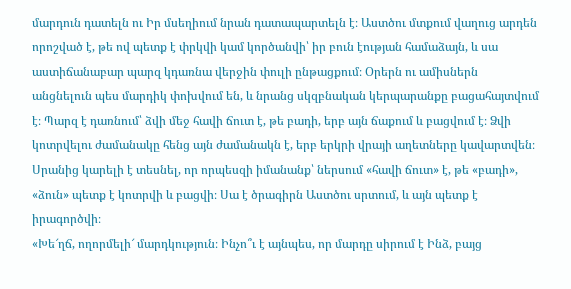մարդուն դատելն ու Իր մսեղիում նրան դատապարտելն է։ Աստծու մտքում վաղուց արդեն որոշված է, թե ով պետք է փրկվի կամ կործանվի՝ իր բուն էության համաձայն, և սա աստիճանաբար պարզ կդառնա վերջին փուլի ընթացքում։ Օրերն ու ամիսներն անցնելուն պես մարդիկ փոխվում են, և նրանց սկզբնական կերպարանքը բացահայտվում է։ Պարզ է դառնում՝ ձվի մեջ հավի ճուտ է, թե բադի, երբ այն ճաքում և բացվում է։ Ձվի կոտրվելու ժամանակը հենց այն ժամանակն է, երբ երկրի վրայի աղետները կավարտվեն։ Սրանից կարելի է տեսնել, որ որպեսզի իմանանք՝ ներսում «հավի ճուտ» է, թե «բադի», «ձուն» պետք է կոտրվի և բացվի։ Սա է ծրագիրն Աստծու սրտում, և այն պետք է իրագործվի։
«Խե՜ղճ, ողորմելի՜ մարդկություն։ Ինչո՞ւ է այնպես, որ մարդը սիրում է Ինձ, բայց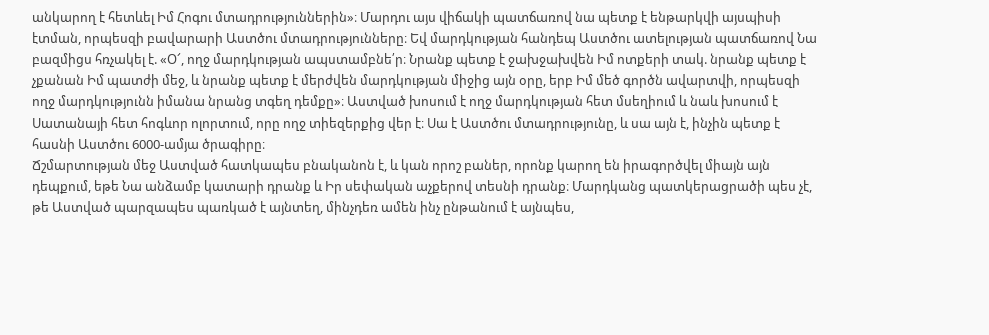անկարող է հետևել Իմ Հոգու մտադրություններին»։ Մարդու այս վիճակի պատճառով նա պետք է ենթարկվի այսպիսի էտման, որպեսզի բավարարի Աստծու մտադրությունները։ Եվ մարդկության հանդեպ Աստծու ատելության պատճառով Նա բազմիցս հռչակել է. «Օ՜, ողջ մարդկության ապստամբնե՛ր։ Նրանք պետք է ջախջախվեն Իմ ոտքերի տակ. նրանք պետք է չքանան Իմ պատժի մեջ, և նրանք պետք է մերժվեն մարդկության միջից այն օրը, երբ Իմ մեծ գործն ավարտվի, որպեսզի ողջ մարդկությունն իմանա նրանց տգեղ դեմքը»։ Աստված խոսում է ողջ մարդկության հետ մսեղիում և նաև խոսում է Սատանայի հետ հոգևոր ոլորտում, որը ողջ տիեզերքից վեր է։ Սա է Աստծու մտադրությունը, և սա այն է, ինչին պետք է հասնի Աստծու 6000-ամյա ծրագիրը։
Ճշմարտության մեջ Աստված հատկապես բնականոն է, և կան որոշ բաներ, որոնք կարող են իրագործվել միայն այն դեպքում, եթե Նա անձամբ կատարի դրանք և Իր սեփական աչքերով տեսնի դրանք։ Մարդկանց պատկերացրածի պես չէ, թե Աստված պարզապես պառկած է այնտեղ, մինչդեռ ամեն ինչ ընթանում է այնպես,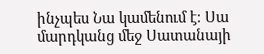ինչպես Նա կամենում է։ Սա մարդկանց մեջ Սատանայի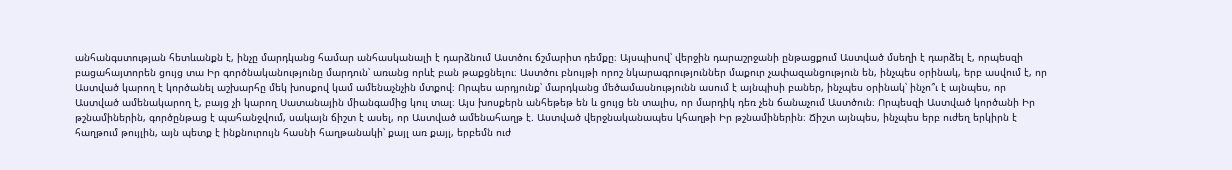անհանգստության հետևանքն է, ինչը մարդկանց համար անհասկանալի է դարձնում Աստծու ճշմարիտ դեմքը։ Այսպիսով՝ վերջին դարաշրջանի ընթացքում Աստված մսեղի է դարձել է, որպեսզի բացահայտորեն ցույց տա Իր գործնականությունը մարդուն՝ առանց որևէ բան թաքցնելու։ Աստծու բնույթի որոշ նկարագրություններ մաքուր չափազանցություն են, ինչպես օրինակ, երբ ասվում է, որ Աստված կարող է կործանել աշխարհը մեկ խոսքով կամ ամենաչնչին մտքով։ Որպես արդյունք՝ մարդկանց մեծամասնությունն ասում է այնպիսի բաներ, ինչպես օրինակ՝ ինչո՞ւ է այնպես, որ Աստված ամենակարող է, բայց չի կարող Սատանային միանգամից կուլ տալ։ Այս խոսքերն անհեթեթ են և ցույց են տալիս, որ մարդիկ դեռ չեն ճանաչում Աստծուն։ Որպեսզի Աստված կործանի Իր թշնամիներին, գործընթաց է պահանջվում, սակայն ճիշտ է ասել, որ Աստված ամենահաղթ է. Աստված վերջնականապես կհաղթի Իր թշնամիներին։ Ճիշտ այնպես, ինչպես երբ ուժեղ երկիրն է հաղթում թույլին, այն պետք է ինքնուրույն հասնի հաղթանակի՝ քայլ առ քայլ, երբեմն ուժ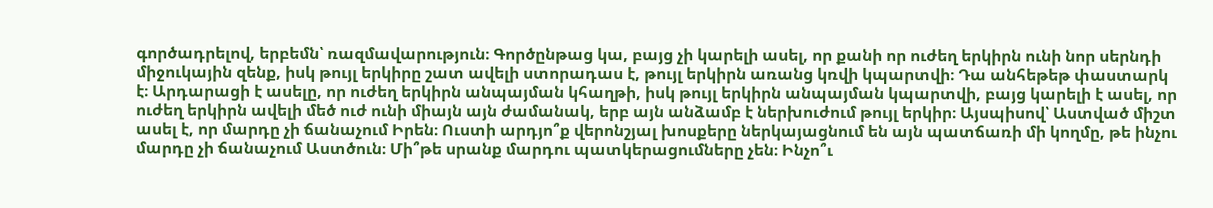գործադրելով, երբեմն՝ ռազմավարություն։ Գործընթաց կա, բայց չի կարելի ասել, որ քանի որ ուժեղ երկիրն ունի նոր սերնդի միջուկային զենք, իսկ թույլ երկիրը շատ ավելի ստորադաս է, թույլ երկիրն առանց կռվի կպարտվի։ Դա անհեթեթ փաստարկ է։ Արդարացի է ասելը, որ ուժեղ երկիրն անպայման կհաղթի, իսկ թույլ երկիրն անպայման կպարտվի, բայց կարելի է ասել, որ ուժեղ երկիրն ավելի մեծ ուժ ունի միայն այն ժամանակ, երբ այն անձամբ է ներխուժում թույլ երկիր։ Այսպիսով՝ Աստված միշտ ասել է, որ մարդը չի ճանաչում Իրեն։ Ուստի արդյո՞ք վերոնշյալ խոսքերը ներկայացնում են այն պատճառի մի կողմը, թե ինչու մարդը չի ճանաչում Աստծուն։ Մի՞թե սրանք մարդու պատկերացումները չեն։ Ինչո՞ւ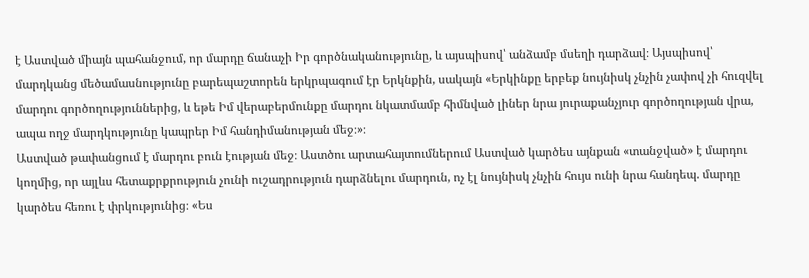է Աստված միայն պահանջում, որ մարդը ճանաչի Իր գործնականությունը, և այսպիսով՝ անձամբ մսեղի դարձավ։ Այսպիսով՝ մարդկանց մեծամասնությունը բարեպաշտորեն երկրպագում էր Երկնքին, սակայն «Երկինքը երբեք նույնիսկ չնչին չափով չի հուզվել մարդու գործողություններից, և եթե Իմ վերաբերմունքը մարդու նկատմամբ հիմնված լիներ նրա յուրաքանչյուր գործողության վրա, ապա ողջ մարդկությունը կապրեր Իմ հանդիմանության մեջ։»։
Աստված թափանցում է մարդու բուն էության մեջ։ Աստծու արտահայտումներում Աստված կարծես այնքան «տանջված» է մարդու կողմից, որ այլևս հետաքրքրություն չունի ուշադրություն դարձնելու մարդուն, ոչ էլ նույնիսկ չնչին հույս ունի նրա հանդեպ. մարդը կարծես հեռու է փրկությունից։ «Ես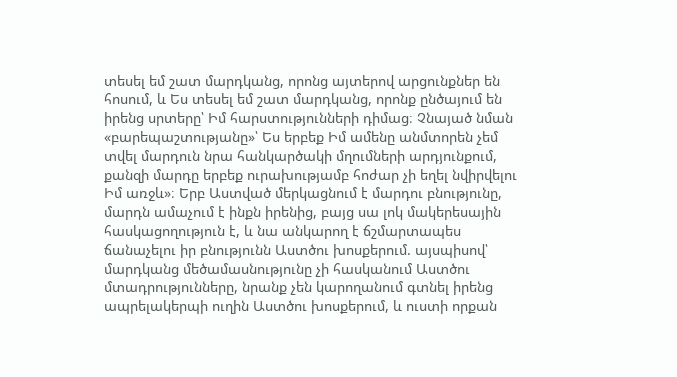տեսել եմ շատ մարդկանց, որոնց այտերով արցունքներ են հոսում, և Ես տեսել եմ շատ մարդկանց, որոնք ընծայում են իրենց սրտերը՝ Իմ հարստությունների դիմաց։ Չնայած նման «բարեպաշտությանը»՝ Ես երբեք Իմ ամենը անմտորեն չեմ տվել մարդուն նրա հանկարծակի մղումների արդյունքում, քանզի մարդը երբեք ուրախությամբ հոժար չի եղել նվիրվելու Իմ առջև»։ Երբ Աստված մերկացնում է մարդու բնությունը, մարդն ամաչում է ինքն իրենից, բայց սա լոկ մակերեսային հասկացողություն է, և նա անկարող է ճշմարտապես ճանաչելու իր բնությունն Աստծու խոսքերում. այսպիսով՝ մարդկանց մեծամասնությունը չի հասկանում Աստծու մտադրությունները, նրանք չեն կարողանում գտնել իրենց ապրելակերպի ուղին Աստծու խոսքերում, և ուստի որքան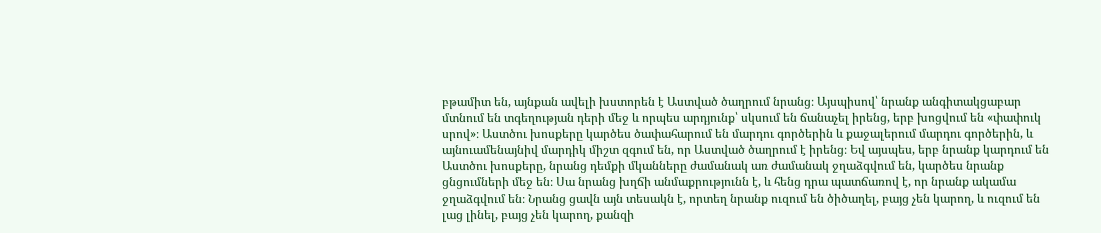բթամիտ են, այնքան ավելի խստորեն է Աստված ծաղրում նրանց։ Այսպիսով՝ նրանք անգիտակցաբար մտնում են տգեղության դերի մեջ և որպես արդյունք՝ սկսում են ճանաչել իրենց, երբ խոցվում են «փափուկ սրով»։ Աստծու խոսքերը կարծես ծափահարում են մարդու գործերին և քաջալերում մարդու գործերին, և այնուամենայնիվ մարդիկ միշտ զգում են, որ Աստված ծաղրում է իրենց։ Եվ այսպես, երբ նրանք կարդում են Աստծու խոսքերը, նրանց դեմքի մկանները ժամանակ առ ժամանակ ջղաձգվում են, կարծես նրանք ցնցումների մեջ են։ Սա նրանց խղճի անմաքրությունն է, և հենց դրա պատճառով է, որ նրանք ակամա ջղաձգվում են։ Նրանց ցավն այն տեսակն է, որտեղ նրանք ուզում են ծիծաղել, բայց չեն կարող, և ուզում են լաց լինել, բայց չեն կարող, քանզի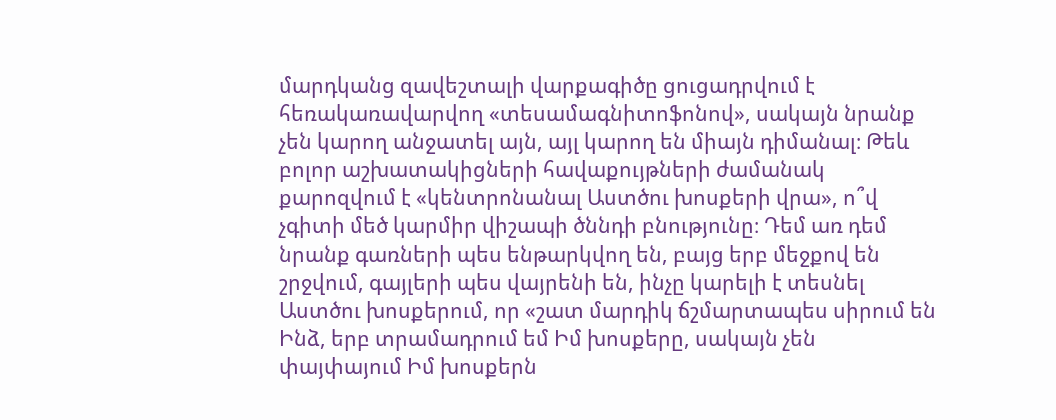մարդկանց զավեշտալի վարքագիծը ցուցադրվում է հեռակառավարվող «տեսամագնիտոֆոնով», սակայն նրանք չեն կարող անջատել այն, այլ կարող են միայն դիմանալ։ Թեև բոլոր աշխատակիցների հավաքույթների ժամանակ քարոզվում է «կենտրոնանալ Աստծու խոսքերի վրա», ո՞վ չգիտի մեծ կարմիր վիշապի ծննդի բնությունը։ Դեմ առ դեմ նրանք գառների պես ենթարկվող են, բայց երբ մեջքով են շրջվում, գայլերի պես վայրենի են, ինչը կարելի է տեսնել Աստծու խոսքերում, որ «շատ մարդիկ ճշմարտապես սիրում են Ինձ, երբ տրամադրում եմ Իմ խոսքերը, սակայն չեն փայփայում Իմ խոսքերն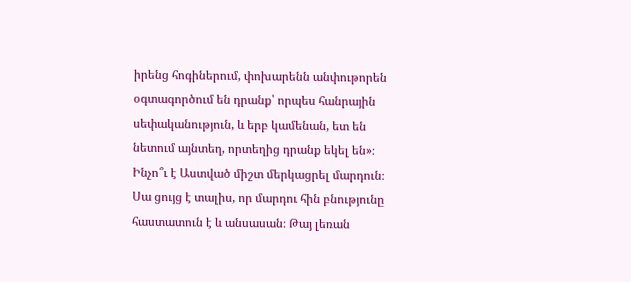իրենց հոգիներում, փոխարենն անփութորեն օգտագործում են դրանք՝ որպես հանրային սեփականություն, և երբ կամենան, ետ են նետում այնտեղ, որտեղից դրանք եկել են»։ Ինչո՞ւ է Աստված միշտ մերկացրել մարդուն։ Սա ցույց է տալիս, որ մարդու հին բնությունը հաստատուն է և անսասան։ Թայ լեռան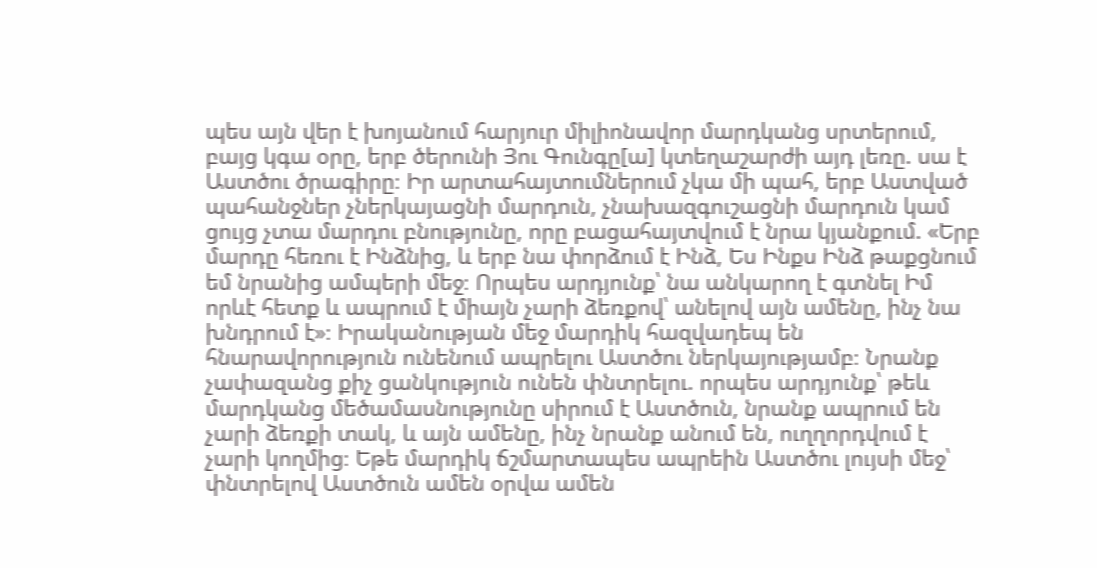պես այն վեր է խոյանում հարյուր միլիոնավոր մարդկանց սրտերում, բայց կգա օրը, երբ ծերունի Յու Գունգը[ա] կտեղաշարժի այդ լեռը. սա է Աստծու ծրագիրը։ Իր արտահայտումներում չկա մի պահ, երբ Աստված պահանջներ չներկայացնի մարդուն, չնախազգուշացնի մարդուն կամ ցույց չտա մարդու բնությունը, որը բացահայտվում է նրա կյանքում. «Երբ մարդը հեռու է Ինձնից, և երբ նա փորձում է Ինձ, Ես Ինքս Ինձ թաքցնում եմ նրանից ամպերի մեջ։ Որպես արդյունք՝ նա անկարող է գտնել Իմ որևէ հետք և ապրում է միայն չարի ձեռքով՝ անելով այն ամենը, ինչ նա խնդրում է»։ Իրականության մեջ մարդիկ հազվադեպ են հնարավորություն ունենում ապրելու Աստծու ներկայությամբ։ Նրանք չափազանց քիչ ցանկություն ունեն փնտրելու. որպես արդյունք՝ թեև մարդկանց մեծամասնությունը սիրում է Աստծուն, նրանք ապրում են չարի ձեռքի տակ, և այն ամենը, ինչ նրանք անում են, ուղղորդվում է չարի կողմից։ Եթե մարդիկ ճշմարտապես ապրեին Աստծու լույսի մեջ՝ փնտրելով Աստծուն ամեն օրվա ամեն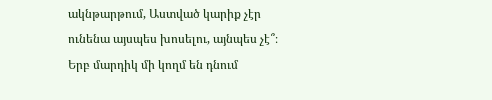ակնթարթում, Աստված կարիք չէր ունենա այսպես խոսելու, այնպես չէ՞։ Երբ մարդիկ մի կողմ են դնում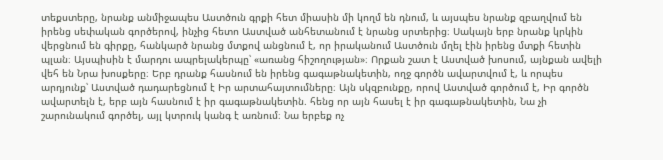տեքստերը, նրանք անմիջապես Աստծուն գրքի հետ միասին մի կողմ են դնում, և այսպես նրանք զբաղվում են իրենց սեփական գործերով, ինչից հետո Աստված անհետանում է նրանց սրտերից։ Սակայն երբ նրանք կրկին վերցնում են գիրքը, հանկարծ նրանց մտքով անցնում է, որ իրականում Աստծուն մղել էին իրենց մտքի հետին պլան։ Այսպիսին է մարդու ապրելակերպը՝ «առանց հիշողության»։ Որքան շատ է Աստված խոսում, այնքան ավելի վեհ են Նրա խոսքերը։ Երբ դրանք հասնում են իրենց գագաթնակետին, ողջ գործն ավարտվում է, և որպես արդյունք՝ Աստված դադարեցնում է Իր արտահայտումները։ Այն սկզբունքը, որով Աստված գործում է, Իր գործն ավարտելն է, երբ այն հասնում է իր գագաթնակետին. հենց որ այն հասել է իր գագաթնակետին, Նա չի շարունակում գործել, այլ կտրուկ կանգ է առնում։ Նա երբեք ոչ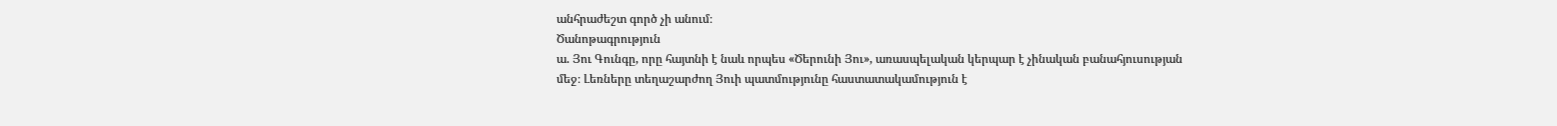անհրաժեշտ գործ չի անում։
Ծանոթագրություն
ա. Յու Գունգը, որը հայտնի է նաև որպես «Ծերունի Յու», առասպելական կերպար է չինական բանահյուսության մեջ։ Լեռները տեղաշարժող Յուի պատմությունը հաստատակամություն է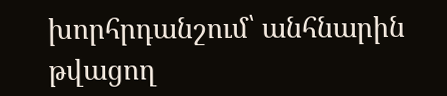խորհրդանշում՝ անհնարին թվացող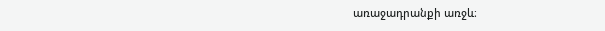առաջադրանքի առջև։